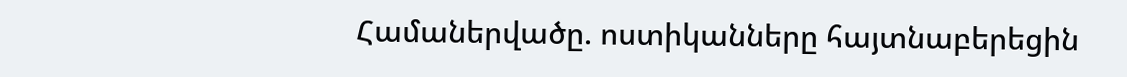Համաներվածը. ոստիկանները հայտնաբերեցին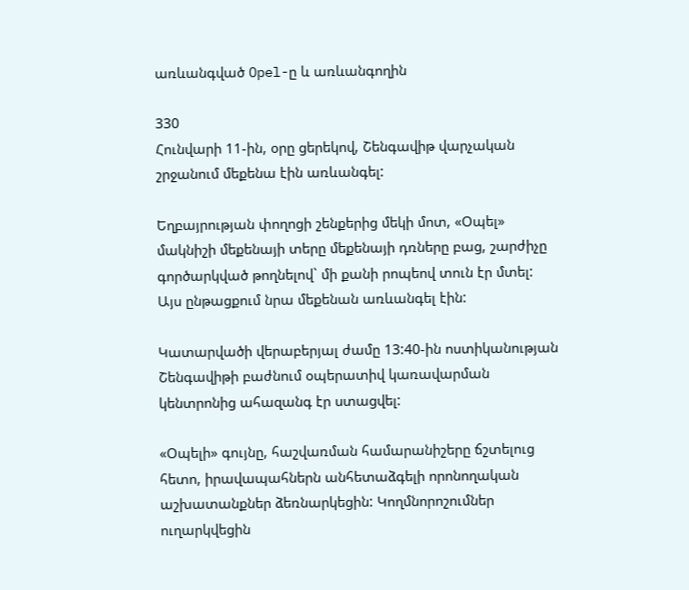առևանգված Opel-ը և առևանգողին

330
Հունվարի 11-ին, օրը ցերեկով, Շենգավիթ վարչական շրջանում մեքենա էին առևանգել:

Եղբայրության փողոցի շենքերից մեկի մոտ, «Օպել» մակնիշի մեքենայի տերը մեքենայի դռները բաց, շարժիչը գործարկված թողնելով` մի քանի րոպեով տուն էր մտել: Այս ընթացքում նրա մեքենան առևանգել էին:

Կատարվածի վերաբերյալ ժամը 13:40-ին ոստիկանության Շենգավիթի բաժնում օպերատիվ կառավարման կենտրոնից ահազանգ էր ստացվել:

«Օպելի» գույնը, հաշվառման համարանիշերը ճշտելուց հետո, իրավապահներն անհետաձգելի որոնողական աշխատանքներ ձեռնարկեցին: Կողմնորոշումներ ուղարկվեցին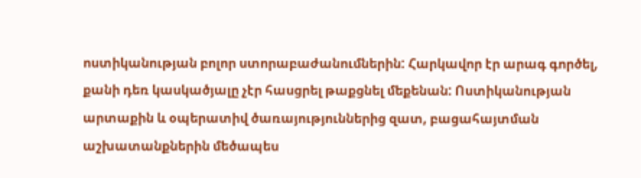ոստիկանության բոլոր ստորաբաժանումներին: Հարկավոր էր արագ գործել, քանի դեռ կասկածյալը չէր հասցրել թաքցնել մեքենան: Ոստիկանության արտաքին և օպերատիվ ծառայություններից զատ, բացահայտման աշխատանքներին մեծապես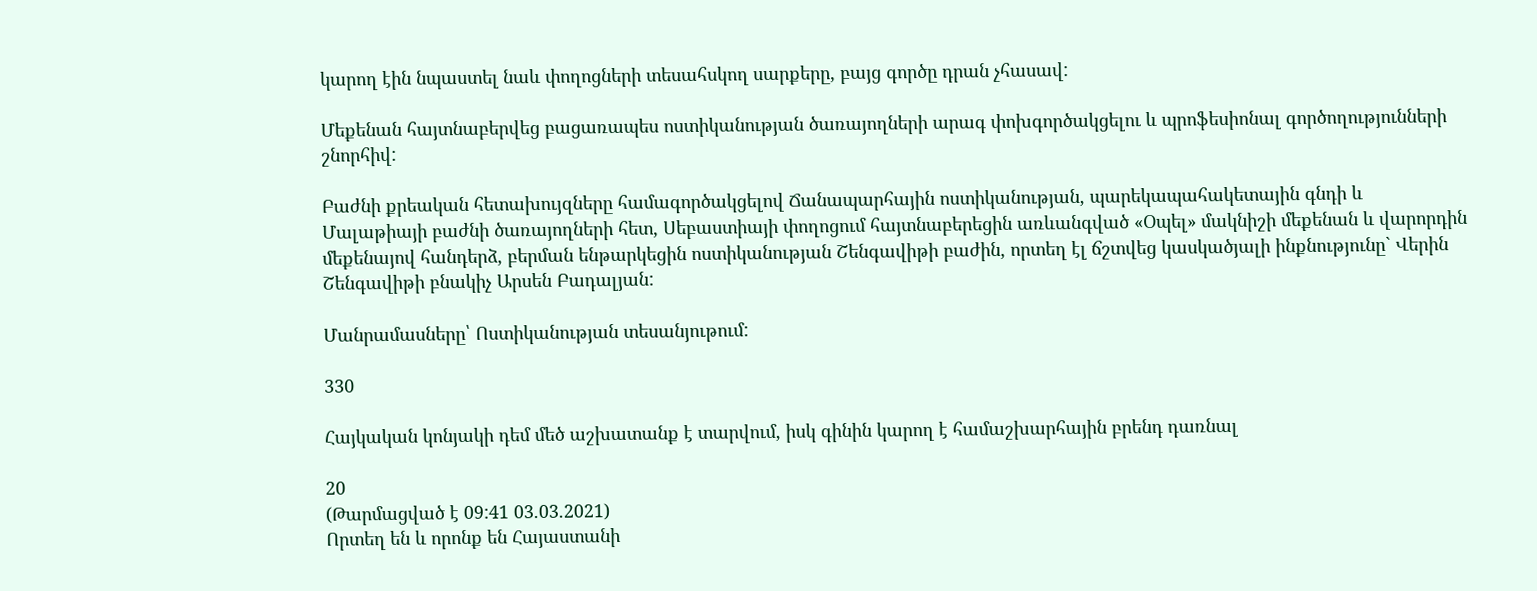կարող էին նպաստել նաև փողոցների տեսահսկող սարքերը, բայց գործը դրան չհասավ:

Մեքենան հայտնաբերվեց բացառապես ոստիկանության ծառայողների արագ փոխգործակցելու և պրոֆեսիոնալ գործողությունների շնորհիվ:

Բաժնի քրեական հետախույզները համագործակցելով Ճանապարհային ոստիկանության, պարեկապահակետային գնդի և Մալաթիայի բաժնի ծառայողների հետ, Սեբաստիայի փողոցում հայտնաբերեցին առևանգված «Օպել» մակնիշի մեքենան և վարորդին մեքենայով հանդերձ, բերման ենթարկեցին ոստիկանության Շենգավիթի բաժին, որտեղ էլ ճշտվեց կասկածյալի ինքնությունը` Վերին Շենգավիթի բնակիչ Արսեն Բադալյան:

Մանրամասները՝ Ոստիկանության տեսանյութում:

330

Հայկական կոնյակի դեմ մեծ աշխատանք է տարվում, իսկ գինին կարող է համաշխարհային բրենդ դառնալ

20
(Թարմացված է 09:41 03.03.2021)
Որտեղ են և որոնք են Հայաստանի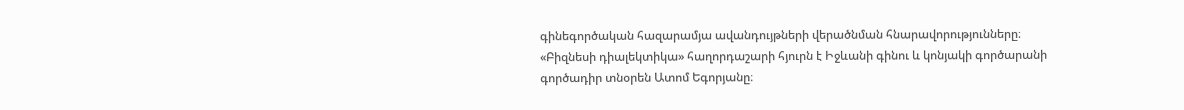գինեգործական հազարամյա ավանդույթների վերածնման հնարավորությունները։ «Բիզնեսի դիալեկտիկա» հաղորդաշարի հյուրն է Իջևանի գինու և կոնյակի գործարանի գործադիր տնօրեն Ատոմ Եգորյանը։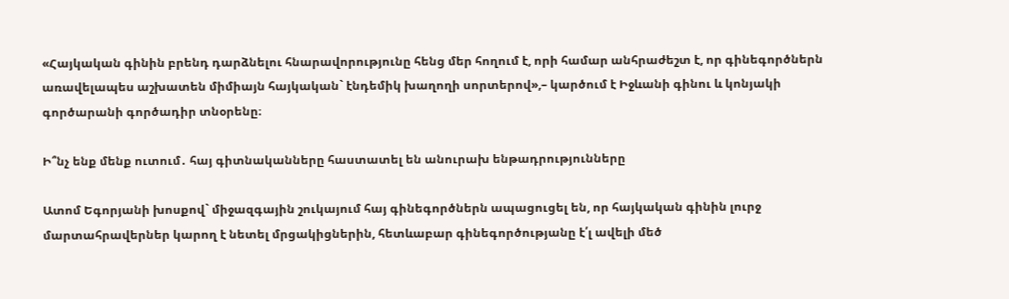«Հայկական գինին բրենդ դարձնելու հնարավորությունը հենց մեր հողում է, որի համար անհրաժեշտ է, որ գինեգործներն առավելապես աշխատեն միմիայն հայկական` էնդեմիկ խաղողի սորտերով»,– կարծում է Իջևանի գինու և կոնյակի գործարանի գործադիր տնօրենը։

Ի՞նչ ենք մենք ուտում․ հայ գիտնականները հաստատել են անուրախ ենթադրությունները

Ատոմ Եգորյանի խոսքով` միջազգային շուկայում հայ գինեգործներն ապացուցել են, որ հայկական գինին լուրջ մարտահրավերներ կարող է նետել մրցակիցներին, հետևաբար գինեգործությանը է՛լ ավելի մեծ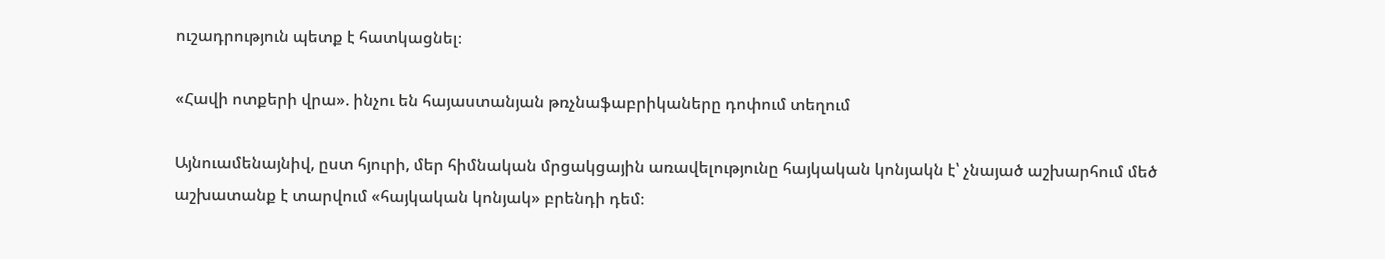ուշադրություն պետք է հատկացնել։

«Հավի ոտքերի վրա». ինչու են հայաստանյան թռչնաֆաբրիկաները դոփում տեղում

Այնուամենայնիվ, ըստ հյուրի, մեր հիմնական մրցակցային առավելությունը հայկական կոնյակն է՝ չնայած աշխարհում մեծ աշխատանք է տարվում «հայկական կոնյակ» բրենդի դեմ։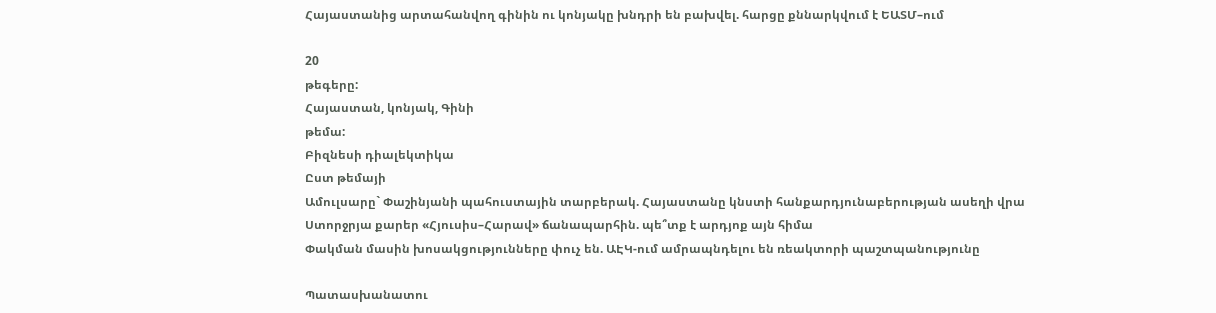Հայաստանից արտահանվող գինին ու կոնյակը խնդրի են բախվել. հարցը քննարկվում է ԵԱՏՄ–ում

20
թեգերը:
Հայաստան, կոնյակ, Գինի
թեմա:
Բիզնեսի դիալեկտիկա
Ըստ թեմայի
Ամուլսարը` Փաշինյանի պահուստային տարբերակ. Հայաստանը կնստի հանքարդյունաբերության ասեղի վրա
Ստորջրյա քարեր «Հյուսիս–Հարավ» ճանապարհին. պե՞տք է արդյոք այն հիմա
Փակման մասին խոսակցությունները փուչ են. ԱԷԿ-ում ամրապնդելու են ռեակտորի պաշտպանությունը

Պատասխանատու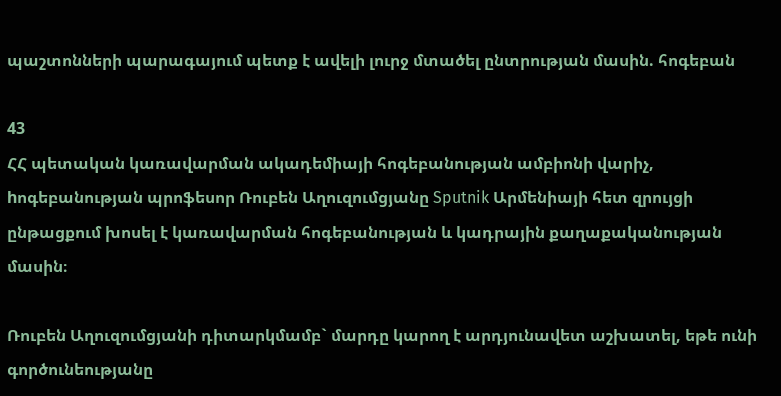պաշտոնների պարագայում պետք է ավելի լուրջ մտածել ընտրության մասին. հոգեբան

43
ՀՀ պետական կառավարման ակադեմիայի հոգեբանության ամբիոնի վարիչ, hոգեբանության պրոֆեսոր Ռուբեն Աղուզումցյանը Sputnik Արմենիայի հետ զրույցի ընթացքում խոսել է կառավարման հոգեբանության և կադրային քաղաքականության մասին։

Ռուբեն Աղուզումցյանի դիտարկմամբ` մարդը կարող է արդյունավետ աշխատել, եթե ունի գործունեությանը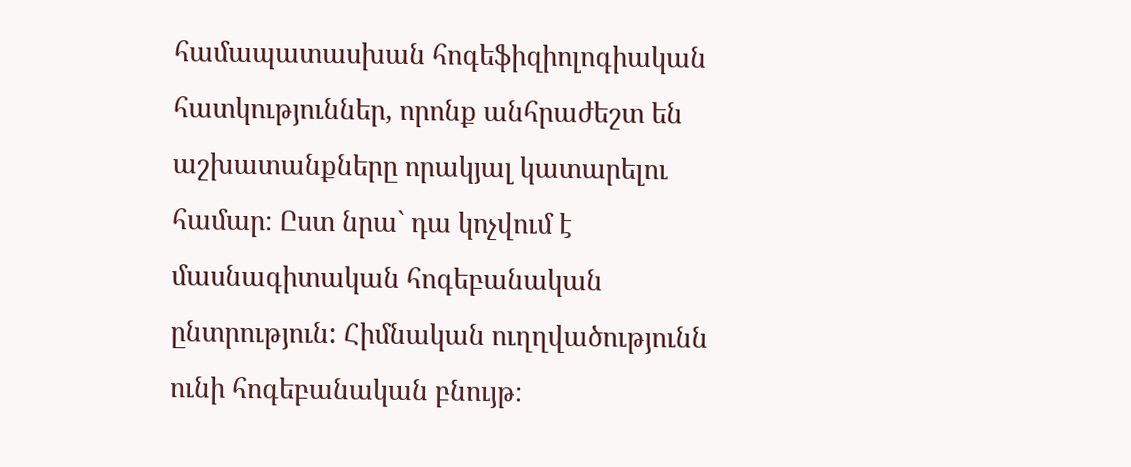համապատասխան հոգեֆիզիոլոգիական հատկություններ, որոնք անհրաժեշտ են աշխատանքները որակյալ կատարելու համար։ Ըստ նրա` դա կոչվում է մասնագիտական հոգեբանական ընտրություն: Հիմնական ուղղվածությունն ունի հոգեբանական բնույթ։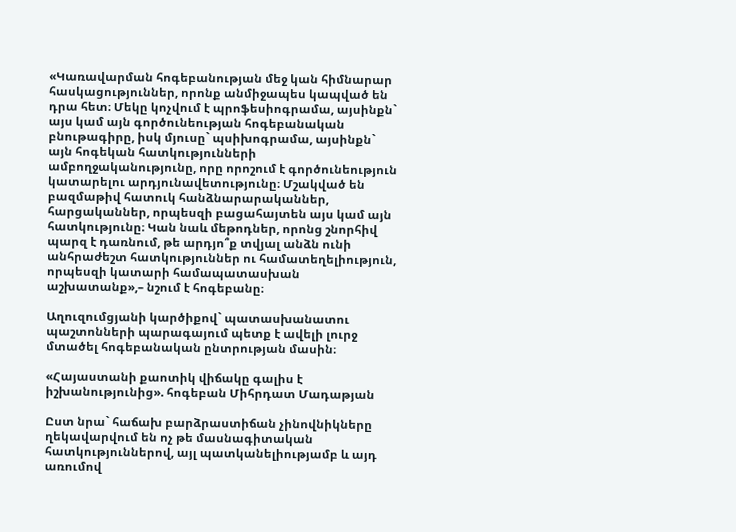«Կառավարման հոգեբանության մեջ կան հիմնարար հասկացություններ, որոնք անմիջապես կապված են դրա հետ։ Մեկը կոչվում է պրոֆեսիոգրամա, այսինքն` այս կամ այն գործունեության հոգեբանական բնութագիրը, իսկ մյուսը` պսիխոգրամա, այսինքն` այն հոգեկան հատկությունների ամբողջականությունը, որը որոշում է գործունեություն կատարելու արդյունավետությունը։ Մշակված են բազմաթիվ հատուկ հանձնարարականներ, հարցականներ, որպեսզի բացահայտեն այս կամ այն հատկությունը։ Կան նաև մեթոդներ, որոնց շնորհիվ պարզ է դառնում, թե արդյո՞ք տվյալ անձն ունի անհրաժեշտ հատկություններ ու համատեղելիություն, որպեսզի կատարի համապատասխան աշխատանք»,– նշում է հոգեբանը։

Աղուզումցյանի կարծիքով` պատասխանատու պաշտոնների պարագայում պետք է ավելի լուրջ մտածել հոգեբանական ընտրության մասին։

«Հայաստանի քաոտիկ վիճակը գալիս է իշխանությունից». հոգեբան Միհրդատ Մադաթյան

Ըստ նրա` հաճախ բարձրաստիճան չինովնիկները ղեկավարվում են ոչ թե մասնագիտական հատկություններով, այլ պատկանելիությամբ և այդ առումով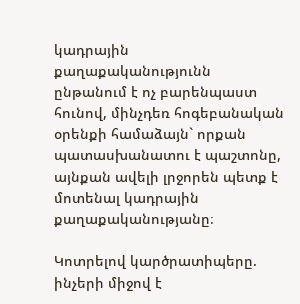կադրային քաղաքականությունն ընթանում է ոչ բարենպաստ հունով, մինչդեռ հոգեբանական օրենքի համաձայն` որքան պատասխանատու է պաշտոնը, այնքան ավելի լրջորեն պետք է մոտենալ կադրային քաղաքականությանը։

Կոտրելով կարծրատիպերը. ինչերի միջով է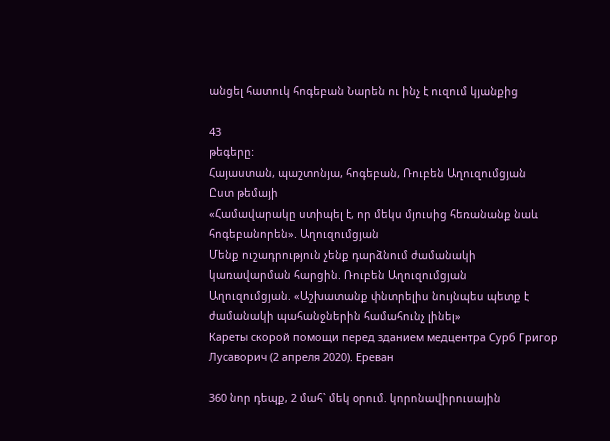անցել հատուկ հոգեբան Նարեն ու ինչ է ուզում կյանքից

43
թեգերը:
Հայաստան, պաշտոնյա, հոգեբան, Ռուբեն Աղուզումցյան
Ըստ թեմայի
«Համավարակը ստիպել է, որ մեկս մյուսից հեռանանք նաև հոգեբանորեն». Աղուզումցյան
Մենք ուշադրություն չենք դարձնում ժամանակի կառավարման հարցին. Ռուբեն Աղուզումցյան
Աղուզումցյան. «Աշխատանք փնտրելիս նույնպես պետք է ժամանակի պահանջներին համահունչ լինել»
Кареты скорой помощи перед зданием медцентра Сурб Григор Лусаворич (2 апреля 2020). Еревaн

360 նոր դեպք, 2 մահ` մեկ օրում. կորոնավիրուսային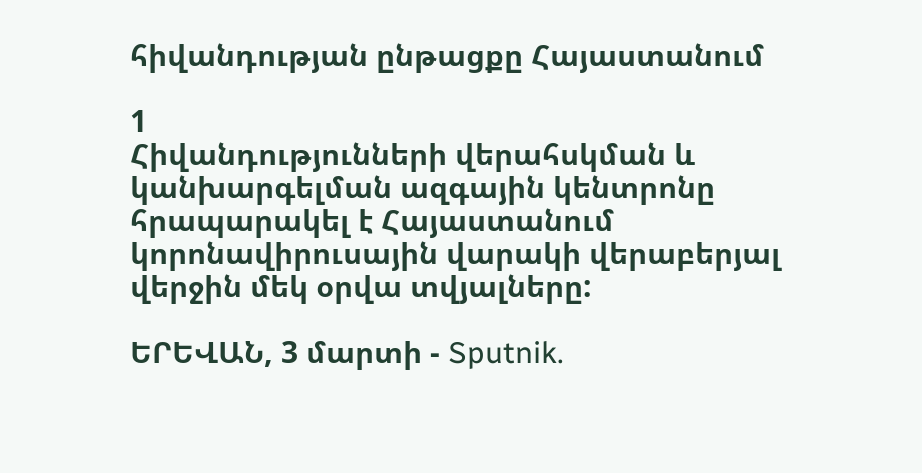հիվանդության ընթացքը Հայաստանում

1
Հիվանդությունների վերահսկման և կանխարգելման ազգային կենտրոնը հրապարակել է Հայաստանում կորոնավիրուսային վարակի վերաբերյալ վերջին մեկ օրվա տվյալները:

ԵՐԵՎԱՆ, 3 մարտի - Sputnik.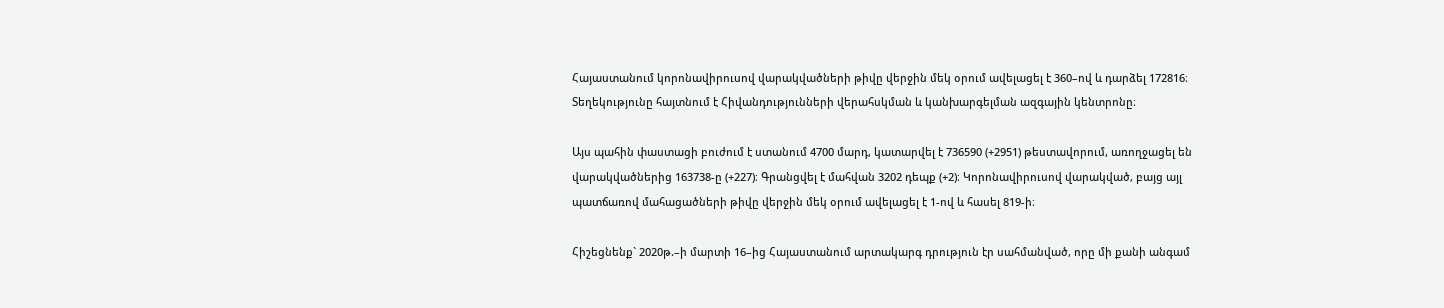Հայաստանում կորոնավիրուսով վարակվածների թիվը վերջին մեկ օրում ավելացել է 360–ով և դարձել 172816։ Տեղեկությունը հայտնում է Հիվանդությունների վերահսկման և կանխարգելման ազգային կենտրոնը։

Այս պահին փաստացի բուժում է ստանում 4700 մարդ, կատարվել է 736590 (+2951) թեստավորում, առողջացել են վարակվածներից 163738-ը (+227)։ Գրանցվել է մահվան 3202 դեպք (+2)։ Կորոնավիրուսով վարակված, բայց այլ պատճառով մահացածների թիվը վերջին մեկ օրում ավելացել է 1-ով և հասել 819-ի։

Հիշեցնենք` 2020թ.–ի մարտի 16–ից Հայաստանում արտակարգ դրություն էր սահմանված, որը մի քանի անգամ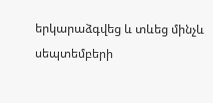երկարաձգվեց և տևեց մինչև սեպտեմբերի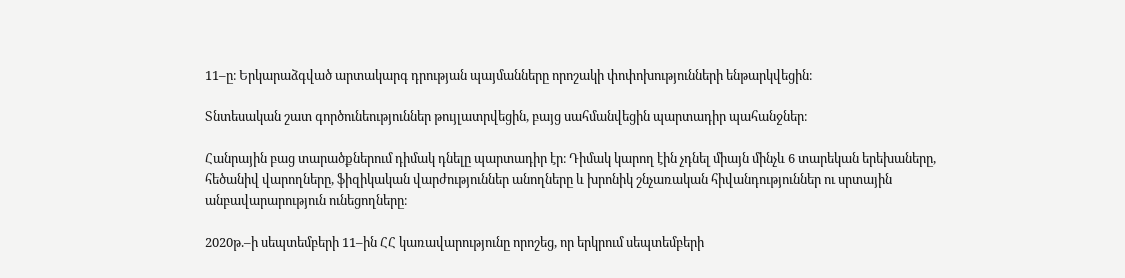11–ը։ Երկարաձգված արտակարգ դրության պայմանները որոշակի փոփոխությունների ենթարկվեցին։

Տնտեսական շատ գործունեություններ թույլատրվեցին, բայց սահմանվեցին պարտադիր պահանջներ։

Հանրային բաց տարածքներում դիմակ դնելը պարտադիր էր։ Դիմակ կարող էին չդնել միայն մինչև 6 տարեկան երեխաները, հեծանիվ վարողները, ֆիզիկական վարժություններ անողները և խրոնիկ շնչառական հիվանդություններ ու սրտային անբավարարություն ունեցողները։

2020թ.–ի սեպտեմբերի 11–ին ՀՀ կառավարությունը որոշեց, որ երկրում սեպտեմբերի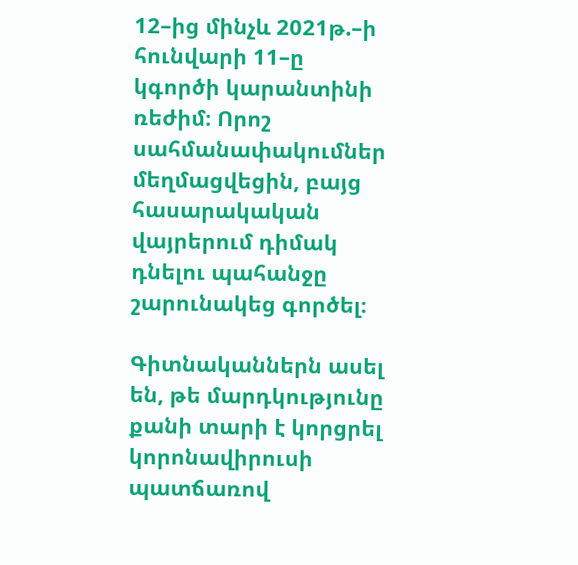12–ից մինչև 2021թ.–ի հունվարի 11–ը կգործի կարանտինի ռեժիմ։ Որոշ սահմանափակումներ մեղմացվեցին, բայց հասարակական վայրերում դիմակ դնելու պահանջը շարունակեց գործել։

Գիտնականներն ասել են, թե մարդկությունը քանի տարի է կորցրել կորոնավիրուսի պատճառով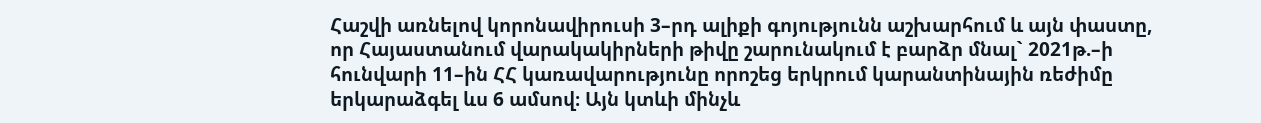Հաշվի առնելով կորոնավիրուսի 3–րդ ալիքի գոյությունն աշխարհում և այն փաստը, որ Հայաստանում վարակակիրների թիվը շարունակում է բարձր մնալ` 2021թ.–ի հունվարի 11–ին ՀՀ կառավարությունը որոշեց երկրում կարանտինային ռեժիմը երկարաձգել ևս 6 ամսով։ Այն կտևի մինչև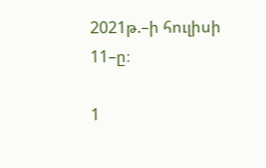2021թ.–ի հուլիսի 11–ը։

1